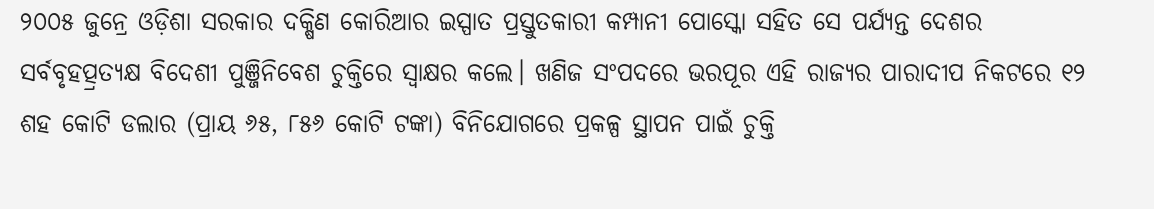୨୦୦୫ ଜୁନ୍ରେ ଓଡ଼ିଶା ସରକାର ଦକ୍ଷିଣ କୋରିଆର ଇସ୍ପାତ ପ୍ରସ୍ତୁତକାରୀ କମ୍ପାନୀ ପୋସ୍କୋ ସହିତ ସେ ପର୍ଯ୍ୟନ୍ତ ଦେଶର ସର୍ବବୃହତ୍ପ୍ରତ୍ୟକ୍ଷ ବିଦେଶୀ ପୁଞ୍ଜିନିବେଶ ଚୁକ୍ତିରେ ସ୍ଵାକ୍ଷର କଲେ। ଖଣିଜ ସଂପଦରେ ଭରପୂର ଏହି ରାଜ୍ୟର ପାରାଦୀପ ନିକଟରେ ୧୨ ଶହ କୋଟି ଡଲାର (ପ୍ରାୟ ୬୫, ୮୫୬ କୋଟି ଟଙ୍କା) ବିନିଯୋଗରେ ପ୍ରକଳ୍ପ ସ୍ଥାପନ ପାଇଁ ଚୁକ୍ତି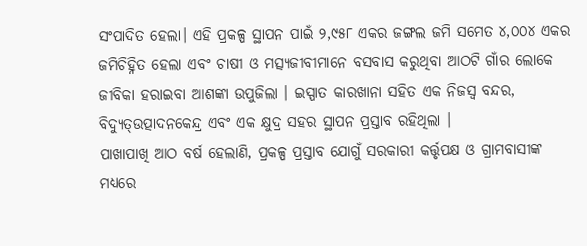ସଂପାଦିତ ହେଲା। ଏହି ପ୍ରକଳ୍ପ ସ୍ଥାପନ ପାଇଁ ୨,୯୫୮ ଏକର ଜଙ୍ଗଲ ଜମି ସମେତ ୪,୦୦୪ ଏକର ଜମିଚିହ୍ନିତ ହେଲା ଏବଂ ଚାଷୀ ଓ ମତ୍ସ୍ୟଜୀବୀମାନେ ବସବାସ କରୁଥିବା ଆଠଟି ଗାଁର ଲୋକେ ଜୀବିକା ହରାଇବା ଆଶଙ୍କା ଉପୁଜିଲା । ଇସ୍ପାତ କାରଖାନା ସହିତ ଏକ ନିଜସ୍ଵ ବନ୍ଦର, ବିଦ୍ୟୁତ୍ଉତ୍ପାଦନକେନ୍ଦ୍ର ଏବଂ ଏକ କ୍ଷୁଦ୍ର ସହର ସ୍ଥାପନ ପ୍ରସ୍ତାବ ରହିଥିଲା ।
ପାଖାପାଖି ଆଠ ବର୍ଷ ହେଲାଣି, ପ୍ରକଳ୍ପ ପ୍ରସ୍ତାବ ଯୋଗୁଁ ସରକାରୀ କର୍ତ୍ତୃପକ୍ଷ ଓ ଗ୍ରାମବାସୀଙ୍କ ମଧ୍ୟରେ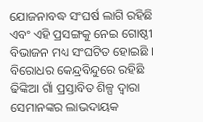ଯୋଜନାବଦ୍ଧ ସଂଘର୍ଷ ଲାଗି ରହିଛି ଏବଂ ଏହି ପ୍ରସଙ୍ଗକୁ ନେଇ ଗୋଷ୍ଠୀ ବିଭାଜନ ମଧ୍ୟ ସଂଘଟିତ ହୋଇଛି ।
ବିରୋଧର କେନ୍ଦ୍ରବିନ୍ଦୁରେ ରହିଛି ଢିଙ୍କିଆ ଗାଁ ପ୍ରସ୍ତାବିତ ଶିଳ୍ପ ଦ୍ଵାରା ସେମାନଙ୍କର ଲାଭଦାୟକ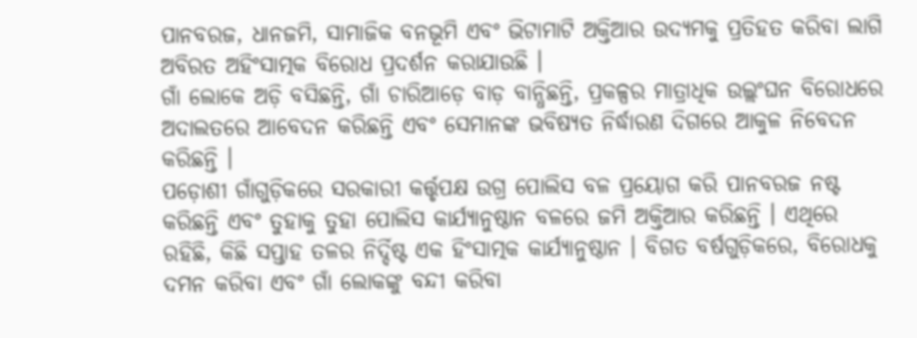ପାନବରଜ, ଧାନଜମି, ସାମାଜିକ ବନଭୂମି ଏବଂ ଭିଟାମାଟି ଅକ୍ତିଆର ଉଦ୍ୟମକୁ ପ୍ରତିହତ କରିବା ଲାଗି ଅବିରତ ଅହିଂସାତ୍ମକ ବିରୋଧ ପ୍ରଦର୍ଶନ କରାଯାଉଛି ।
ଗାଁ ଲୋକେ ଅଡ଼ି ବସିଛନ୍ତି, ଗାଁ ଚାରିଆଡ଼େ ବାଡ଼ ବାନ୍ଧିଛନ୍ତି, ପ୍ରକଳ୍ପର ମାତ୍ରାଧିକ ଉଲ୍ଲଂଘନ ବିରୋଧରେ ଅଦାଲତରେ ଆବେଦନ କରିଛନ୍ତି ଏବଂ ସେମାନଙ୍କ ଭବିଷ୍ୟତ ନିର୍ଦ୍ଧାରଣ ଦିଗରେ ଆକୁଳ ନିବେଦନ କରିଛନ୍ତି ।
ପଡ଼ୋଶୀ ଗାଁଗୁଡ଼ିକରେ ସରକାରୀ କର୍ତ୍ତୃପକ୍ଷ ଉଗ୍ର ପୋଲିସ ବଳ ପ୍ରୟୋଗ କରି ପାନବରଜ ନଷ୍ଟ କରିଛନ୍ତି ଏବଂ ତୁହାକୁ ତୁହା ପୋଲିସ କାର୍ଯ୍ୟାନୁଷ୍ଠାନ ବଳରେ ଜମି ଅକ୍ତିଆର କରିଛନ୍ତି । ଏଥିରେ ରହିଛି, କିଛି ସପ୍ତାହ ତଳର ନିର୍ଦ୍ଦିଷ୍ଟ ଏକ ହିଂସାତ୍ମକ କାର୍ଯ୍ୟାନୁଷ୍ଠାନ । ବିଗତ ବର୍ଷଗୁଡ଼ିକରେ, ବିରୋଧକୁ ଦମନ କରିବା ଏବଂ ଗାଁ ଲୋକଙ୍କୁ ବନ୍ଦୀ କରିବା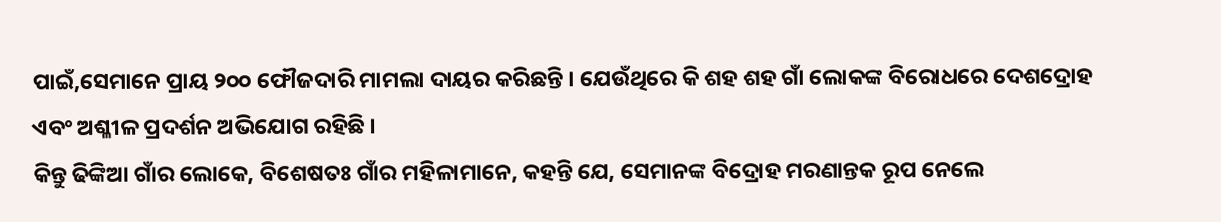ପାଇଁ,ସେମାନେ ପ୍ରାୟ ୨୦୦ ଫୌଜଦାରି ମାମଲା ଦାୟର କରିଛନ୍ତି । ଯେଉଁଥିରେ କି ଶହ ଶହ ଗାଁ ଲୋକଙ୍କ ବିରୋଧରେ ଦେଶଦ୍ରୋହ ଏବଂ ଅଶ୍ଳୀଳ ପ୍ରଦର୍ଶନ ଅଭିଯୋଗ ରହିଛି ।
କିନ୍ତୁ ଢିଙ୍କିଆ ଗାଁର ଲୋକେ, ବିଶେଷତଃ ଗାଁର ମହିଳାମାନେ, କହନ୍ତି ଯେ, ସେମାନଙ୍କ ବିଦ୍ରୋହ ମରଣାନ୍ତକ ରୂପ ନେଲେ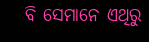ବି ସେମାନେ ଏଥିରୁ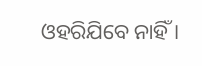ଓହରିଯିବେ ନାହିଁ ।